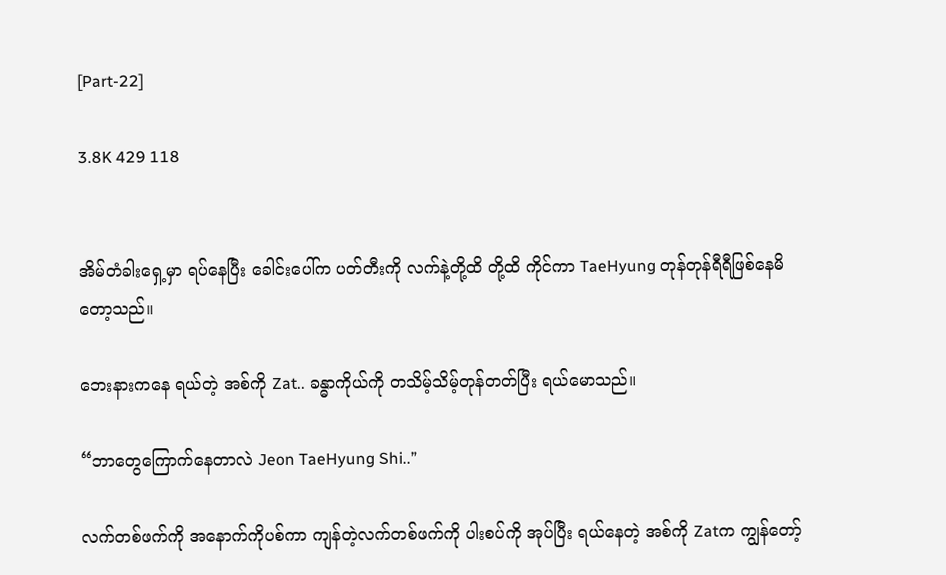[Part-22]

3.8K 429 118


အိမ်တံခါးရှေ့မှာ ရပ်နေပြီး ခေါင်းပေါ်က ပတ်တီးကို လက်နဲ့တို့ထိ တို့ထိ ကိုင်ကာ TaeHyung တုန်တုန်ရီရီဖြစ်နေမိတော့သည်။

ဘေးနားကနေ ရယ်တဲ့ အစ်ကို Zat.. ခန္ဓာကိုယ်ကို တသိမ့်သိမ့်တုန်တတ်ပြီး ရယ်မောသည်။

“ဘာတွေကြောက်နေတာလဲ Jeon TaeHyung Shi..”

လက်တစ်ဖက်ကို အနောက်ကိုပစ်ကာ ကျန်တဲ့လက်တစ်ဖက်ကို ပါးစပ်ကို အုပ်ပြီး ရယ်နေတဲ့ အစ်ကို Zatက ကျွန်တော့်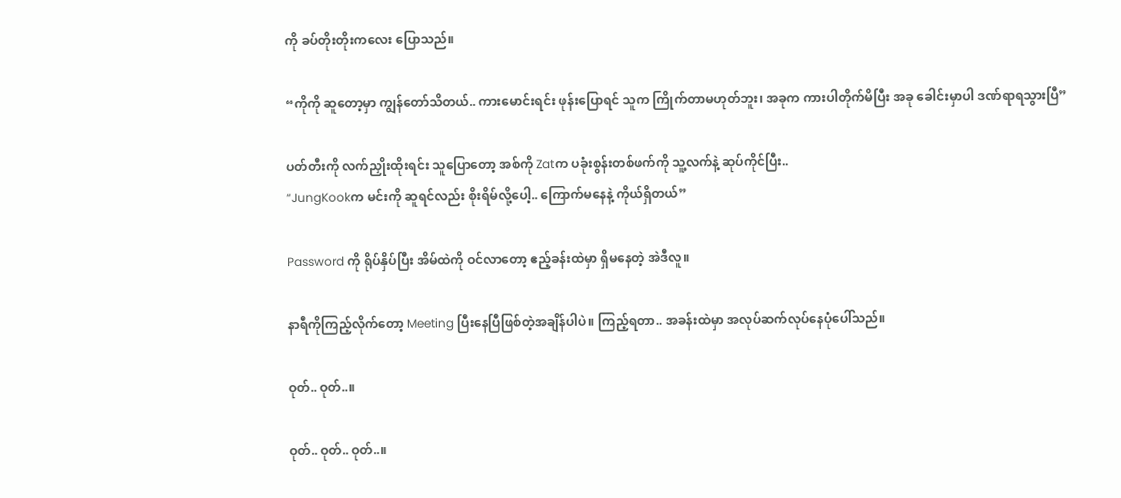ကို ခပ်တိုးတိုးကလေး ပြောသည်။

“ကိုကို ဆူတော့မှာ ကျွန်တော်သိတယ်.. ကားမောင်းရင်း ဖုန်းပြောရင် သူက ကြိုက်တာမဟုတ်ဘူး၊ အခုက ကားပါတိုက်မိပြီး အခု ခေါင်းမှာပါ ဒဏ်ရာရသွားပြီ”

ပတ်တီးကို လက်ညှိုးထိုးရင်း သူပြောတော့ အစ်ကို Zatက ပခုံးစွန်းတစ်ဖက်ကို သူ့လက်နဲ့ ဆုပ်ကိုင်ပြီး..
“JungKookက မင်းကို ဆူရင်လည်း စိုးရိမ်လို့ပေါ့.. ကြောက်မနေနဲ့ ကိုယ်ရှိတယ်”

Password ကို ရိုပ်နှိပ်ပြီး အိမ်ထဲကို ဝင်လာတော့ ဧည့်ခန်းထဲမှာ ရှိမနေတဲ့ အဲဒီလူ။

နာရီကိုကြည့်လိုက်တော့ Meeting ပြီးနေပြီဖြစ်တဲ့အချိန်ပါပဲ။ ကြည့်ရတာ.. အခန်းထဲမှာ အလုပ်ဆက်လုပ်နေပုံပေါ်သည်။

ဝုတ်.. ဝုတ်..။

ဝုတ်.. ဝုတ်.. ဝုတ်..။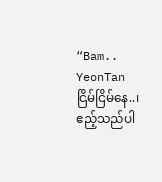“Bam.. YeonTan ငြိမ်ငြိမ်နေ..၊ ဧည့်သည်ပါ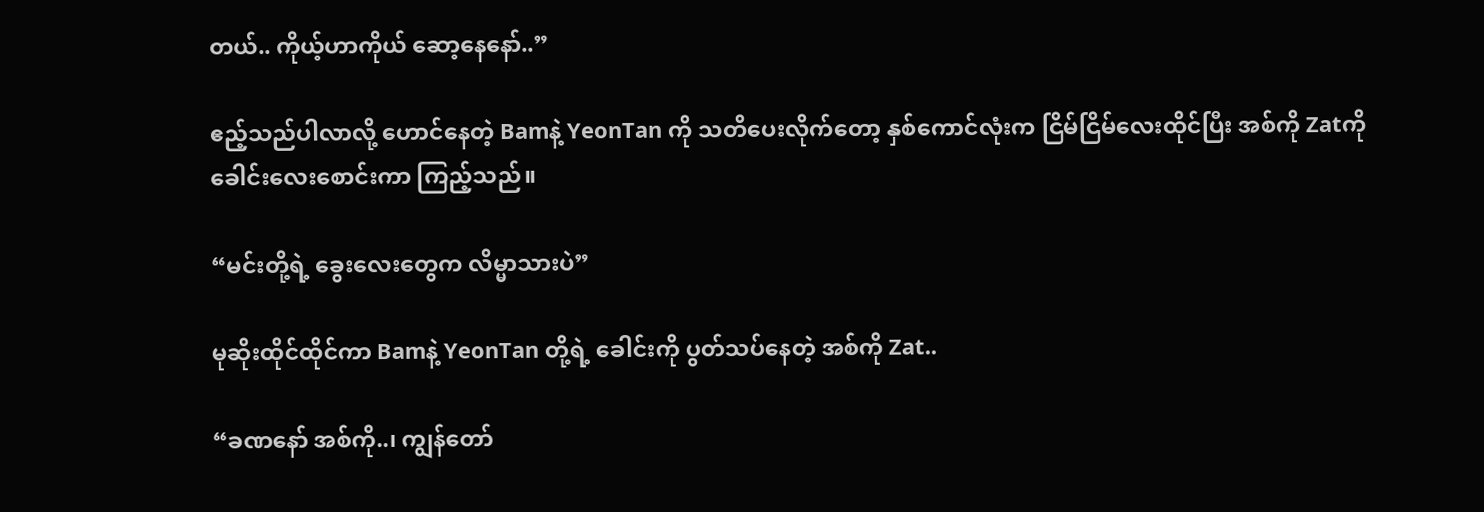တယ်.. ကိုယ့်ဟာကိုယ် ဆော့နေနော်..”

ဧည့်သည်ပါလာလို့ ဟောင်နေတဲ့ Bamနဲ့ YeonTan ကို သတိပေးလိုက်တော့ နှစ်ကောင်လုံးက ငြိမ်ငြိမ်လေးထိုင်ပြီး အစ်ကို Zatကို ခေါင်းလေးစောင်းကာ ကြည့်သည်။

“မင်းတို့ရဲ့ ခွေးလေးတွေက လိမ္မာသားပဲ”

မုဆိုးထိုင်ထိုင်ကာ Bamနဲ့ YeonTan တို့ရဲ့ ခေါင်းကို ပွတ်သပ်နေတဲ့ အစ်ကို Zat..

“ခဏနော် အစ်ကို..၊ ကျွန်တော်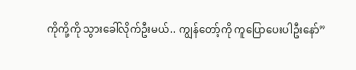ကိုကို့ကို သွားခေါ်လိုက်ဦးမယ်.. ကျွန်တော့်ကို ကူပြောပေးပါဦးနော်”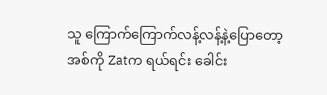သူ ကြောက်ကြောက်လန့်လန့်နဲ့ပြောတော့ အစ်ကို Zatက ရယ်ရင်း ခေါင်း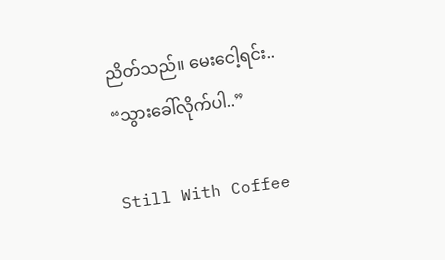ညိတ်သည်။ မေးငေါ့ရင်း..
“သွားခေါ်လိုက်ပါ..”

Still With Coffee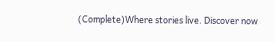(Complete)Where stories live. Discover now